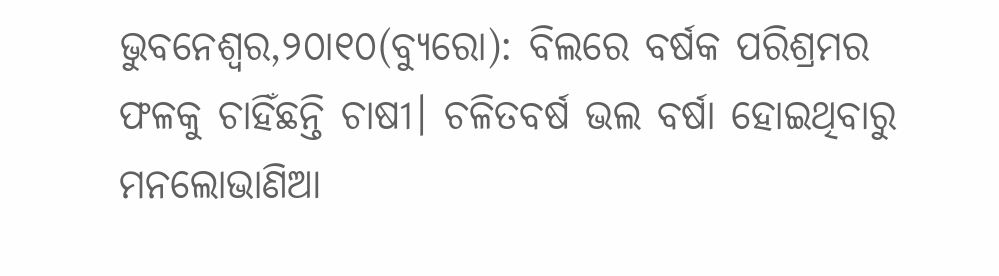ଭୁବନେଶ୍ୱର,୨୦ା୧୦(ବ୍ୟୁରୋ): ବିଲରେ ବର୍ଷକ ପରିଶ୍ରମର ଫଳକୁ ଚାହିଁଛନ୍ତି ଚାଷୀ। ଚଳିତବର୍ଷ ଭଲ ବର୍ଷା ହୋଇଥିବାରୁ ମନଲୋଭାଣିଆ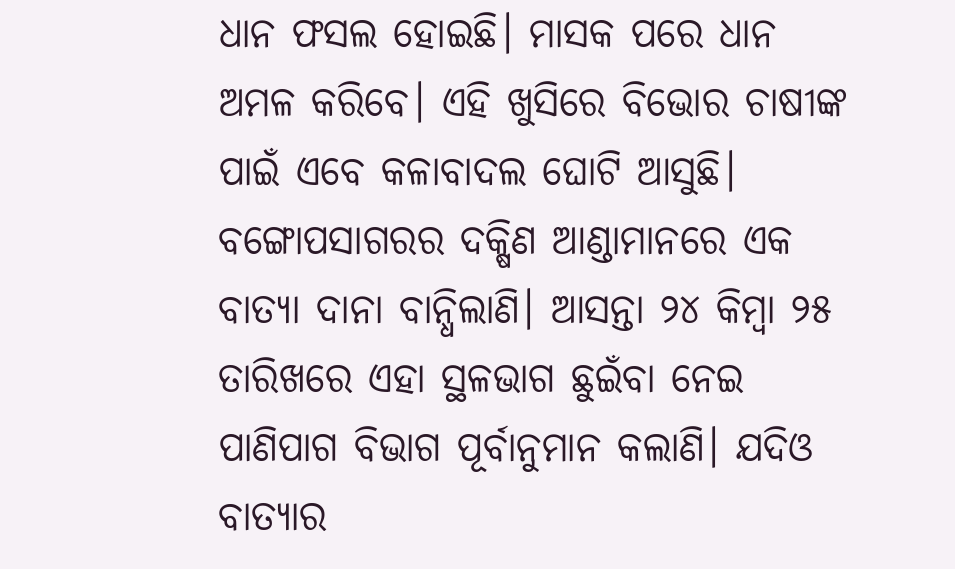ଧାନ ଫସଲ ହୋଇଛି। ମାସକ ପରେ ଧାନ ଅମଳ କରିବେ। ଏହି ଖୁସିରେ ବିଭୋର ଚାଷୀଙ୍କ ପାଇଁ ଏବେ କଳାବାଦଲ ଘୋଟି ଆସୁଛି। ବଙ୍ଗୋପସାଗରର ଦକ୍ଷିଣ ଆଣ୍ଡାମାନରେ ଏକ ବାତ୍ୟା ଦାନା ବାନ୍ଧିଲାଣି। ଆସନ୍ତା ୨୪ କିମ୍ବା ୨୫ ତାରିଖରେ ଏହା ସ୍ଥଳଭାଗ ଛୁଇଁବା ନେଇ ପାଣିପାଗ ବିଭାଗ ପୂର୍ବାନୁମାନ କଲାଣି। ଯଦିଓ ବାତ୍ୟାର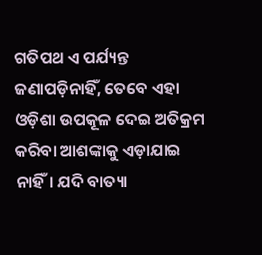ଗତିପଥ ଏ ପର୍ଯ୍ୟନ୍ତ ଜଣାପଡ଼ିନାହିଁ, ତେବେ ଏହା ଓଡ଼ିଶା ଉପକୂଳ ଦେଇ ଅତିକ୍ରମ କରିବା ଆଶଙ୍କାକୁ ଏଡ଼ାଯାଇ ନାହିଁ। ଯଦି ବାତ୍ୟା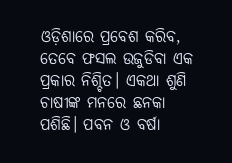ଓଡ଼ିଶାରେ ପ୍ରବେଶ କରିବ, ତେବେ ଫସଲ ଉଜୁଡିବା ଏକ ପ୍ରକାର ନିଶ୍ଚିତ। ଏକଥା ଶୁଣି ଚାଷୀଙ୍କ ମନରେ ଛନକା ପଶିଛି। ପବନ ଓ ବର୍ଷା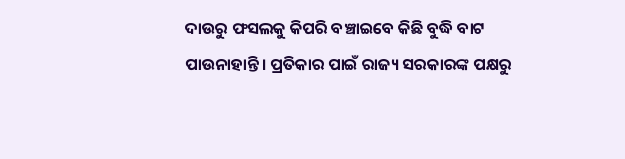ଦାଉରୁ ଫସଲକୁ କିପରି ବଞ୍ଚାଇବେ କିଛି ବୁଦ୍ଧି ବାଟ ପାଉନାହାନ୍ତି। ପ୍ରତିକାର ପାଇଁ ରାଜ୍ୟ ସରକାରଙ୍କ ପକ୍ଷରୁ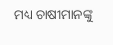ମଧ୍ୟ ଚାଷୀମାନଙ୍କୁ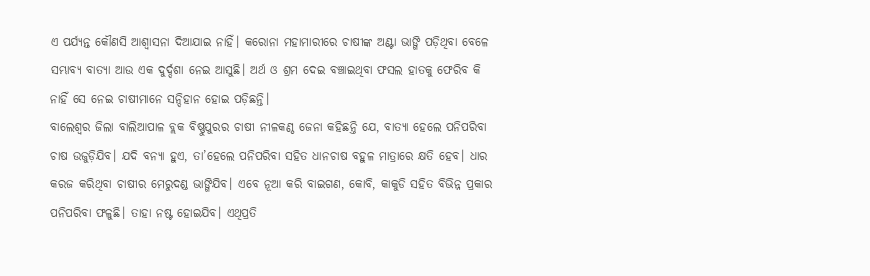ଏ ପର୍ଯ୍ୟନ୍ତ କୌଣସି ଆଶ୍ୱାସନା ଦିଆଯାଇ ନାହିଁ। କରୋନା ମହାମାରୀରେ ଚାଷୀଙ୍କ ଅଣ୍ଟା ଭାଙ୍ଗି ପଡ଼ିଥିବା ବେଳେ ସମ୍ଭାବ୍ୟ ବାତ୍ୟା ଆଉ ଏକ ଦୁର୍ଦ୍ଦଶା ନେଇ ଆସୁଛି। ଅର୍ଥ ଓ ଶ୍ରମ ଦେଇ ବଞ୍ଚାଇଥିବା ଫସଲ ହାତକୁ ଫେରିବ କି ନାହିଁ ସେ ନେଇ ଚାଷୀମାନେ ସନ୍ଦିହାନ ହୋଇ ପଡ଼ିଛନ୍ତି।
ବାଲେଶ୍ୱର ଜିଲା ବାଲିଆପାଳ ବ୍ଲକ ବିଷ୍ଣୁପୁରର ଚାଷୀ ନୀଳକଣ୍ଠ ଜେନା କହିଛନ୍ତି ଯେ, ବାତ୍ୟା ହେଲେ ପନିପରିବା ଚାଷ ଉଜୁଡ଼ିଯିବ। ଯଦି ବନ୍ୟା ହୁଏ, ତା’ହେଲେ ପନିପରିବା ସହିତ ଧାନଚାଷ ବହୁଳ ମାତ୍ରାରେ କ୍ଷତି ହେବ। ଧାର କରଜ କରିଥିବା ଚାଷୀର ମେରୁଦଣ୍ଡ ଭାଙ୍ଗିଯିବ। ଏବେ ନୂଆ କରି ବାଇଗଣ, କୋବି, କାକୁଡି ସହିତ ବିଭିନ୍ନ ପ୍ରକାର ପନିପରିବା ଫଳୁଛି। ତାହା ନଷ୍ଟ ହୋଇଯିବ। ଏଥିପ୍ରତି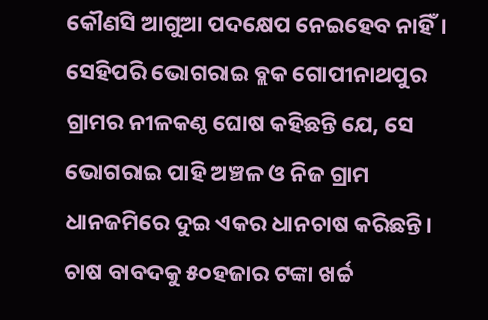କୌଣସି ଆଗୁଆ ପଦକ୍ଷେପ ନେଇହେବ ନାହିଁ। ସେହିପରି ଭୋଗରାଇ ବ୍ଲକ ଗୋପୀନାଥପୁର ଗ୍ରାମର ନୀଳକଣ୍ଠ ଘୋଷ କହିଛନ୍ତି ଯେ, ସେ ଭୋଗରାଇ ପାହି ଅଞ୍ଚଳ ଓ ନିଜ ଗ୍ରାମ ଧାନଜମିରେ ଦୁଇ ଏକର ଧାନଚାଷ କରିଛନ୍ତି। ଚାଷ ବାବଦକୁ ୫୦ହଜାର ଟଙ୍କା ଖର୍ଚ୍ଚ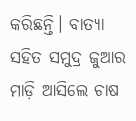କରିଛନ୍ତି। ବାତ୍ୟା ସହିତ ସମୁଦ୍ର ଜୁଆର ମାଡ଼ି ଆସିଲେ ଚାଷ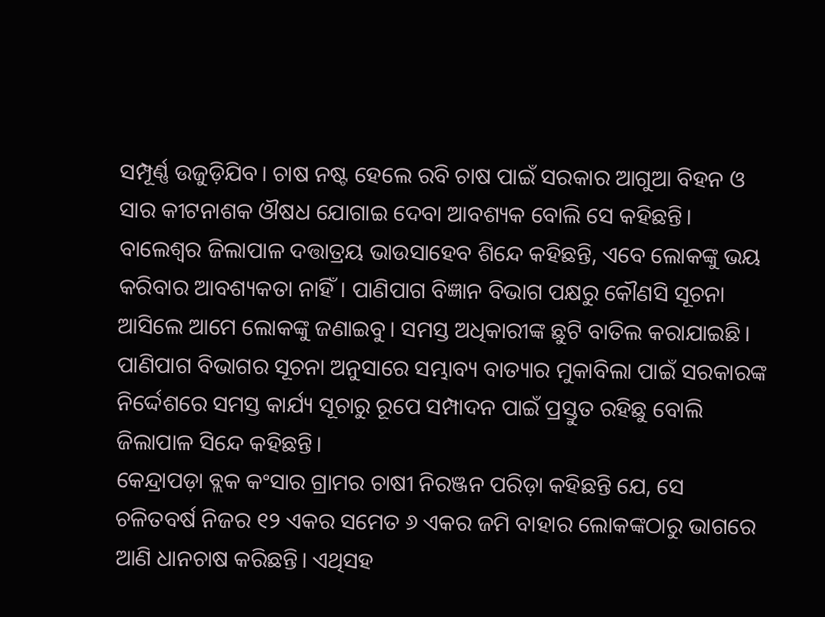ସମ୍ପୂର୍ଣ୍ଣ ଉଜୁଡ଼ିଯିବ। ଚାଷ ନଷ୍ଟ ହେଲେ ରବି ଚାଷ ପାଇଁ ସରକାର ଆଗୁଆ ବିହନ ଓ ସାର କୀଟନାଶକ ଔଷଧ ଯୋଗାଇ ଦେବା ଆବଶ୍ୟକ ବୋଲି ସେ କହିଛନ୍ତି। ବାଲେଶ୍ୱର ଜିଲାପାଳ ଦତ୍ତାତ୍ରୟ ଭାଉସାହେବ ଶିନ୍ଦେ କହିଛନ୍ତି, ଏବେ ଲୋକଙ୍କୁ ଭୟ କରିବାର ଆବଶ୍ୟକତା ନାହିଁ। ପାଣିପାଗ ବିଜ୍ଞାନ ବିଭାଗ ପକ୍ଷରୁ କୌଣସି ସୂଚନା ଆସିଲେ ଆମେ ଲୋକଙ୍କୁ ଜଣାଇବୁ। ସମସ୍ତ ଅଧିକାରୀଙ୍କ ଛୁଟି ବାତିଲ କରାଯାଇଛି। ପାଣିପାଗ ବିଭାଗର ସୂଚନା ଅନୁସାରେ ସମ୍ଭାବ୍ୟ ବାତ୍ୟାର ମୁକାବିଲା ପାଇଁ ସରକାରଙ୍କ ନିର୍ଦ୍ଦେଶରେ ସମସ୍ତ କାର୍ଯ୍ୟ ସୂଚାରୁ ରୂପେ ସମ୍ପାଦନ ପାଇଁ ପ୍ରସ୍ତୁତ ରହିଛୁ ବୋଲି ଜିଲାପାଳ ସିନ୍ଦେ କହିଛନ୍ତି।
କେନ୍ଦ୍ରାପଡ଼ା ବ୍ଲକ କଂସାର ଗ୍ରାମର ଚାଷୀ ନିରଞ୍ଜନ ପରିଡ଼ା କହିଛନ୍ତି ଯେ, ସେ ଚଳିତବର୍ଷ ନିଜର ୧୨ ଏକର ସମେତ ୬ ଏକର ଜମି ବାହାର ଲୋକଙ୍କଠାରୁ ଭାଗରେ ଆଣି ଧାନଚାଷ କରିଛନ୍ତି। ଏଥିସହ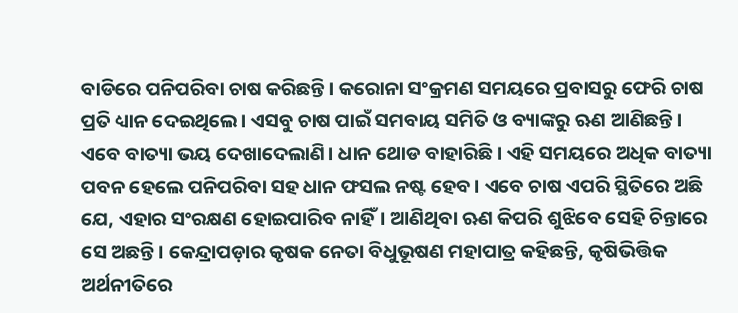ବାଡିରେ ପନିପରିବା ଚାଷ କରିଛନ୍ତି। କରୋନା ସଂକ୍ରମଣ ସମୟରେ ପ୍ରବାସରୁ ଫେରି ଚାଷ ପ୍ରତି ଧ୍ୟାନ ଦେଇଥିଲେ। ଏସବୁ ଚାଷ ପାଇଁ ସମବାୟ ସମିତି ଓ ବ୍ୟାଙ୍କରୁ ଋଣ ଆଣିଛନ୍ତି। ଏବେ ବାତ୍ୟା ଭୟ ଦେଖାଦେଲାଣି। ଧାନ ଥୋଡ ବାହାରିଛି। ଏହି ସମୟରେ ଅଧିକ ବାତ୍ୟା ପବନ ହେଲେ ପନିପରିବା ସହ ଧାନ ଫସଲ ନଷ୍ଟ ହେବ। ଏବେ ଚାଷ ଏପରି ସ୍ଥିତିରେ ଅଛି ଯେ, ଏହାର ସଂରକ୍ଷଣ ହୋଇପାରିବ ନାହିଁ। ଆଣିଥିବା ଋଣ କିପରି ଶୁଝିବେ ସେହି ଚିନ୍ତାରେ ସେ ଅଛନ୍ତି। କେନ୍ଦ୍ରାପଡ଼ାର କୃଷକ ନେତା ବିଧୁଭୂଷଣ ମହାପାତ୍ର କହିଛନ୍ତି, କୃଷିଭିତ୍ତିକ ଅର୍ଥନୀତିରେ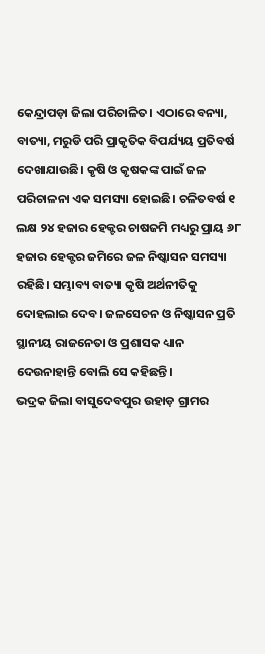କେନ୍ଦ୍ରାପଡ଼ା ଜିଲା ପରିଚାଳିତ। ଏଠାରେ ବନ୍ୟା, ବାତ୍ୟା, ମରୁଡି ପରି ପ୍ରାକୃତିକ ବିପର୍ଯ୍ୟୟ ପ୍ରତିବର୍ଷ ଦେଖାଯାଉଛି। କୃଷି ଓ କୃଷକଙ୍କ ପାଇଁ ଜଳ ପରିଚାଳନା ଏକ ସମସ୍ୟା ହୋଇଛି। ଚଳିତବର୍ଷ ୧ ଲକ୍ଷ ୨୪ ହଜାର ହେକ୍ଟର ଚାଷଜମି ମଧ୍ୟରୁ ପ୍ରାୟ ୬୮ ହଜାର ହେକ୍ଟର ଜମିରେ ଜଳ ନିଷ୍କାସନ ସମସ୍ୟା ରହିଛି। ସମ୍ଭାବ୍ୟ ବାତ୍ୟା କୃଷି ଅର୍ଥନୀତିକୁ ଦୋହଲାଇ ଦେବ। ଜଳସେଚନ ଓ ନିଷ୍କାସନ ପ୍ରତି ସ୍ଥାନୀୟ ରାଜନେତା ଓ ପ୍ରଶାସକ ଧ୍ୟାନ ଦେଉନାହାନ୍ତି ବୋଲି ସେ କହିଛନ୍ତି।
ଭଦ୍ରକ ଜିଲା ବାସୁଦେବପୁର ଉହାଡ଼ ଗ୍ରାମର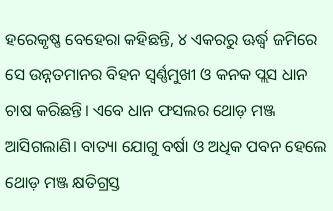ହରେକୃଷ୍ଣ ବେହେରା କହିଛନ୍ତି, ୪ ଏକରରୁ ଊର୍ଦ୍ଧ୍ୱ ଜମିରେ ସେ ଉନ୍ନତମାନର ବିହନ ସ୍ବର୍ଣ୍ଣମୁଖୀ ଓ କନକ ପ୍ଲସ ଧାନ ଚାଷ କରିଛନ୍ତି। ଏବେ ଧାନ ଫସଲର ଥୋଡ଼ ମଞ୍ଜ ଆସିଗଲାଣି। ବାତ୍ୟା ଯୋଗୁ ବର୍ଷା ଓ ଅଧିକ ପବନ ହେଲେ ଥୋଡ଼ ମଞ୍ଜ କ୍ଷତିଗ୍ରସ୍ତ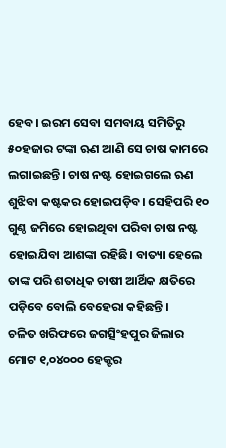ହେବ। ଇରମ ସେବା ସମବାୟ ସମିତିରୁ ୫୦ହଜାର ଟଙ୍କା ଋଣ ଆଣି ସେ ଚାଷ କାମରେ ଲଗାଇଛନ୍ତି। ଚାଷ ନଷ୍ଟ ହୋଇଗଲେ ଋଣ ଶୁଝିବା କଷ୍ଟକର ହୋଇପଡ଼ିବ। ସେହିପରି ୧୦ ଗୁଣ୍ଠ ଜମିରେ ହୋଇଥିବା ପରିବା ଚାଷ ନଷ୍ଟ ହୋଇଯିବା ଆଶଙ୍କା ରହିଛି। ବାତ୍ୟା ହେଲେ ତାଙ୍କ ପରି ଶତାଧିକ ଚାଷୀ ଆର୍ଥିକ କ୍ଷତିରେ ପଡ଼ିବେ ବୋଲି ବେହେରା କହିଛନ୍ତି।
ଚଳିତ ଖରିଫରେ ଜଗତ୍ସିଂହପୁର ଜିଲାର ମୋଟ ୧,୦୪୦୦୦ ହେକ୍ଟର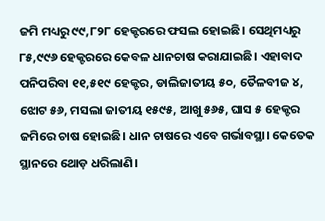ଜମି ମଧ୍ୟରୁ ୯୯,୮୨୮ ହେକ୍ଟରରେ ଫସଲ ହୋଇଛି। ସେଥିମଧ୍ୟରୁ ୮୫,୯୯୬ ହେକ୍ଟରରେ କେବଳ ଧାନଚାଷ କରାଯାଇଛି। ଏହାବାଦ ପନିପରିବା ୧୧,୫୧୯ ହେକ୍ଟର, ଡାଲିଜାତୀୟ ୫୦, ତୈଳବୀଜ ୪, ଝୋଟ ୫୬, ମସଲା ଜାତୀୟ ୧୫୯୫, ଆଖୁ ୫୬୫, ଘାସ ୫ ହେକ୍ଟର ଜମିରେ ଚାଷ ହୋଇଛି। ଧାନ ଚାଷରେ ଏବେ ଗର୍ଭାବସ୍ଥା। କେତେକ ସ୍ଥାନରେ ଥୋଡ଼ ଧରିଲାଣି।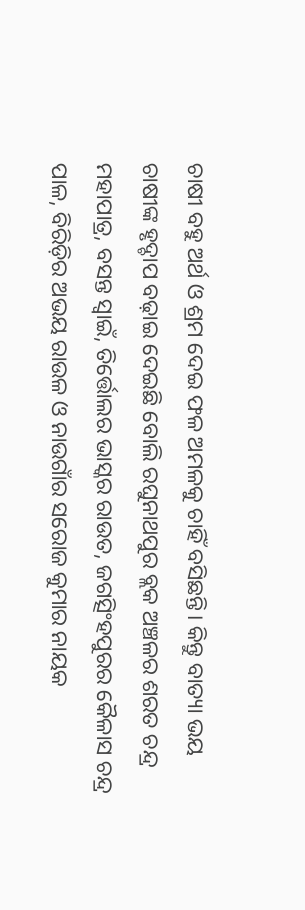ଚାଷୀ ବହୁ ଅର୍ଥ ଓ ଶ୍ରମ ଦେଇ ଫଳ ଅମଳକୁ ଚାହିଁ ବସିଛନ୍ତି। କିନ୍ତୁ ବାତ୍ୟା ଭୟ ଚାଷୀଙ୍କ ହୃଦ୍ଚାପ ବଢ଼ାଇ ଦେଇଛି ବୋଲି ରଘୁନାଥପୁର ବ୍ଲକ ଅଞ୍ଚଳର ଶରତ ଚନ୍ଦ୍ର ମହାପାତ୍ର, ବସନ୍ତ ସ୍ବାଇଁ, ତିର୍ତ୍ତୋଲର ଭାସ୍କର ରାଉତ, ଜଗତ୍ସିଂହପୁରର କୈଳାସ ଚନ୍ଦ୍ର ପାଳ, ବିରିଡ଼ିର ଅଭୟ ରାଉଳ ଓ ନାଉଗାଁର ସରୋଜ କୁମାର ନାୟକ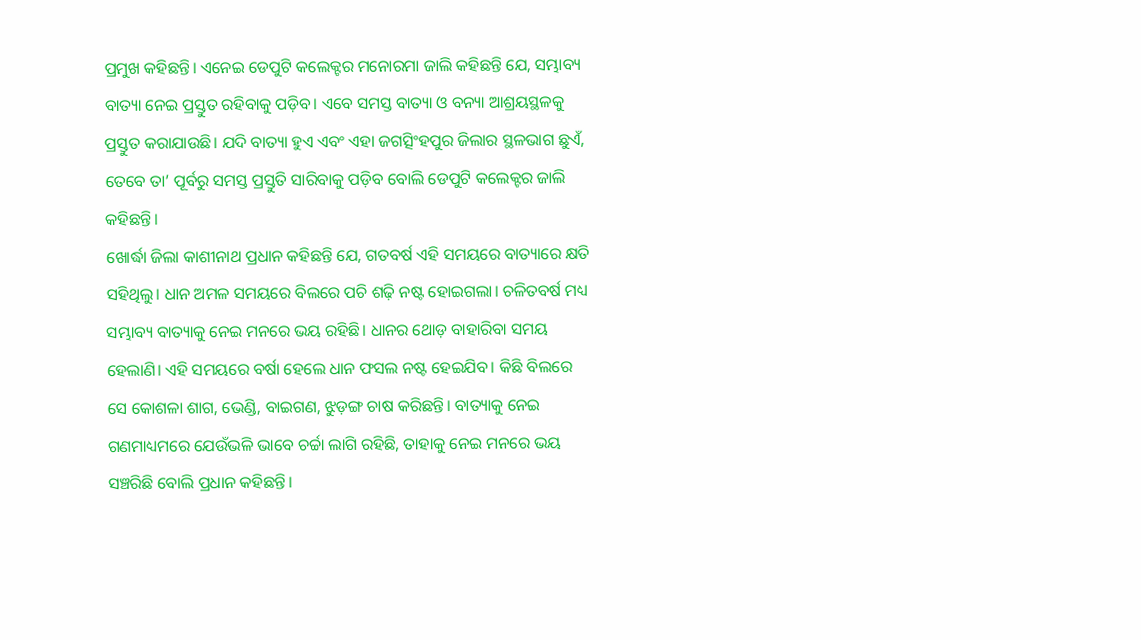ପ୍ରମୁଖ କହିଛନ୍ତି। ଏନେଇ ଡେପୁଟି କଲେକ୍ଟର ମନୋରମା ଜାଲି କହିଛନ୍ତି ଯେ, ସମ୍ଭାବ୍ୟ ବାତ୍ୟା ନେଇ ପ୍ରସ୍ତୁତ ରହିବାକୁ ପଡ଼ିବ। ଏବେ ସମସ୍ତ ବାତ୍ୟା ଓ ବନ୍ୟା ଆଶ୍ରୟସ୍ଥଳକୁ ପ୍ରସ୍ତୁତ କରାଯାଉଛି। ଯଦି ବାତ୍ୟା ହୁଏ ଏବଂ ଏହା ଜଗତ୍ସିଂହପୁର ଜିଲାର ସ୍ଥଳଭାଗ ଛୁଏଁ, ତେବେ ତା’ ପୂର୍ବରୁ ସମସ୍ତ ପ୍ରସ୍ତୁତି ସାରିବାକୁ ପଡ଼ିବ ବୋଲି ଡେପୁଟି କଲେକ୍ଟର ଜାଲି କହିଛନ୍ତି।
ଖୋର୍ଦ୍ଧା ଜିଲା କାଶୀନାଥ ପ୍ରଧାନ କହିଛନ୍ତି ଯେ, ଗତବର୍ଷ ଏହି ସମୟରେ ବାତ୍ୟାରେ କ୍ଷତି ସହିଥିଲୁ। ଧାନ ଅମଳ ସମୟରେ ବିଲରେ ପଚି ଶଢ଼ି ନଷ୍ଟ ହୋଇଗଲା। ଚଳିତବର୍ଷ ମଧ୍ୟ ସମ୍ଭାବ୍ୟ ବାତ୍ୟାକୁ ନେଇ ମନରେ ଭୟ ରହିଛି। ଧାନର ଥୋଡ଼ ବାହାରିବା ସମୟ ହେଲାଣି। ଏହି ସମୟରେ ବର୍ଷା ହେଲେ ଧାନ ଫସଲ ନଷ୍ଟ ହେଇଯିବ। କିଛି ବିଲରେ ସେ କୋଶଳା ଶାଗ, ଭେଣ୍ଡି, ବାଇଗଣ, ଝୁଡ଼ଙ୍ଗ ଚାଷ କରିଛନ୍ତି। ବାତ୍ୟାକୁ ନେଇ ଗଣମାଧ୍ୟମରେ ଯେଉଁଭଳି ଭାବେ ଚର୍ଚ୍ଚା ଲାଗି ରହିଛି, ତାହାକୁ ନେଇ ମନରେ ଭୟ ସଞ୍ଚରିଛି ବୋଲି ପ୍ରଧାନ କହିଛନ୍ତି।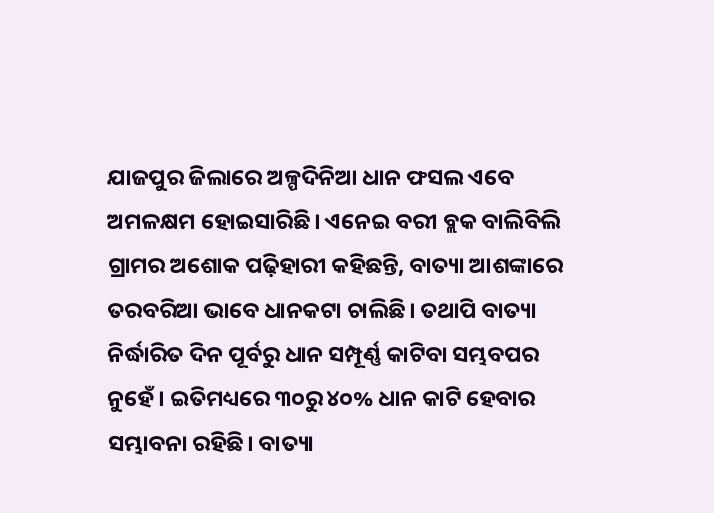ଯାଜପୁର ଜିଲାରେ ଅଳ୍ପଦିନିଆ ଧାନ ଫସଲ ଏବେ ଅମଳକ୍ଷମ ହୋଇସାରିଛି। ଏନେଇ ବରୀ ବ୍ଲକ ବାଲିବିଲି ଗ୍ରାମର ଅଶୋକ ପଢ଼ିହାରୀ କହିଛନ୍ତି, ବାତ୍ୟା ଆଶଙ୍କାରେ ତରବରିଆ ଭାବେ ଧାନକଟା ଚାଲିଛି। ତଥାପି ବାତ୍ୟା ନିର୍ଦ୍ଧାରିତ ଦିନ ପୂର୍ବରୁ ଧାନ ସମ୍ପୂର୍ଣ୍ଣ କାଟିବା ସମ୍ଭବପର ନୁହେଁ। ଇତିମଧ୍ୟରେ ୩୦ରୁ ୪୦% ଧାନ କାଟି ହେବାର ସମ୍ଭାବନା ରହିଛି। ବାତ୍ୟା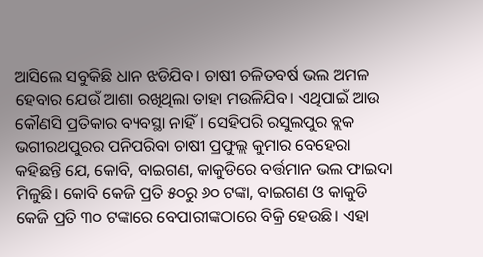ଆସିଲେ ସବୁକିଛି ଧାନ ଝଡିଯିବ। ଚାଷୀ ଚଳିତବର୍ଷ ଭଲ ଅମଳ ହେବାର ଯେଉଁ ଆଶା ରଖିଥିଲା ତାହା ମଉଳିଯିବ। ଏଥିପାଇଁ ଆଉ କୌଣସି ପ୍ରତିକାର ବ୍ୟବସ୍ଥା ନାହିଁ। ସେହିପରି ରସୁଲପୁର ବ୍ଲକ ଭଗୀରଥପୁରର ପନିପରିବା ଚାଷୀ ପ୍ରଫୁଲ୍ଲ କୁମାର ବେହେରା କହିଛନ୍ତି ଯେ, କୋବି, ବାଇଗଣ, କାକୁଡିରେ ବର୍ତ୍ତମାନ ଭଲ ଫାଇଦା ମିଳୁଛି। କୋବି କେଜି ପ୍ରତି ୫୦ରୁ ୬୦ ଟଙ୍କା, ବାଇଗଣ ଓ କାକୁଡି କେଜି ପ୍ରତି ୩୦ ଟଙ୍କାରେ ବେପାରୀଙ୍କଠାରେ ବିକ୍ରି ହେଉଛି। ଏହା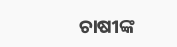ଚାଷୀଙ୍କ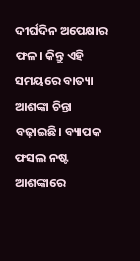ଦୀର୍ଘଦିନ ଅପେକ୍ଷାର ଫଳ। କିନ୍ତୁ ଏହି ସମୟରେ ବାତ୍ୟା ଆଶଙ୍କା ଚିନ୍ତା ବଢ଼ାଇଛି। ବ୍ୟାପକ ଫସଲ ନଷ୍ଟ ଆଶଙ୍କାରେ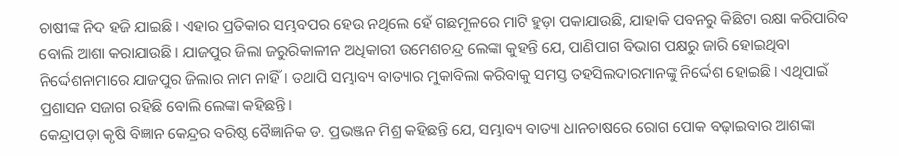ଚାଷୀଙ୍କ ନିଦ ହଜି ଯାଇଛି। ଏହାର ପ୍ରତିକାର ସମ୍ଭବପର ହେଉ ନଥିଲେ ହେଁ ଗଛମୂଳରେ ମାଟି ହୁଡ଼ା ପକାଯାଉଛି, ଯାହାକି ପବନରୁ କିଛିଟା ରକ୍ଷା କରିପାରିବ ବୋଲି ଆଶା କରାଯାଉଛି। ଯାଜପୁର ଜିଲା ଜରୁରିକାଳୀନ ଅଧିକାରୀ ଉମେଶଚନ୍ଦ୍ର ଲେଙ୍କା କୁହନ୍ତି ଯେ, ପାଣିପାଗ ବିଭାଗ ପକ୍ଷରୁ ଜାରି ହୋଇଥିବା ନିର୍ଦ୍ଦେଶନାମାରେ ଯାଜପୁର ଜିଲାର ନାମ ନାହିଁ। ତଥାପି ସମ୍ଭାବ୍ୟ ବାତ୍ୟାର ମୁକାବିଲା କରିବାକୁ ସମସ୍ତ ତହସିଲଦାରମାନଙ୍କୁ ନିର୍ଦ୍ଦେଶ ହୋଇଛି। ଏଥିପାଇଁ ପ୍ରଶାସନ ସଜାଗ ରହିଛି ବୋଲି ଲେଙ୍କା କହିଛନ୍ତି।
କେନ୍ଦ୍ରାପଡ଼ା କୃଷି ବିଜ୍ଞାନ କେନ୍ଦ୍ରର ବରିଷ୍ଠ ବୈଜ୍ଞାନିକ ଡ. ପ୍ରଭଞ୍ଜନ ମିଶ୍ର କହିଛନ୍ତି ଯେ, ସମ୍ଭାବ୍ୟ ବାତ୍ୟା ଧାନଚାଷରେ ରୋଗ ପୋକ ବଢ଼ାଇବାର ଆଶଙ୍କା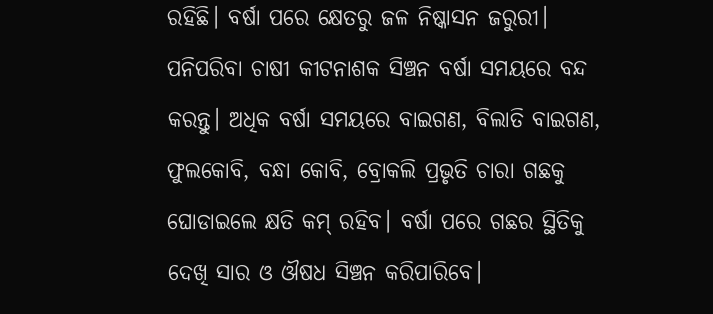ରହିଛି। ବର୍ଷା ପରେ କ୍ଷେତରୁ ଜଳ ନିଷ୍କାସନ ଜରୁରୀ। ପନିପରିବା ଚାଷୀ କୀଟନାଶକ ସିଞ୍ଚନ ବର୍ଷା ସମୟରେ ବନ୍ଦ କରନ୍ତୁ। ଅଧିକ ବର୍ଷା ସମୟରେ ବାଇଗଣ, ବିଲାତି ବାଇଗଣ, ଫୁଲକୋବି, ବନ୍ଧା କୋବି, ବ୍ରୋକଲି ପ୍ରଭୃତି ଚାରା ଗଛକୁ ଘୋଡାଇଲେ କ୍ଷତି କମ୍ ରହିବ। ବର୍ଷା ପରେ ଗଛର ସ୍ଥିତିକୁ ଦେଖି ସାର ଓ ଔଷଧ ସିଞ୍ଚନ କରିପାରିବେ।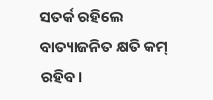ସତର୍କ ରହିଲେ ବାତ୍ୟାଜନିତ କ୍ଷତି କମ୍ ରହିବ।